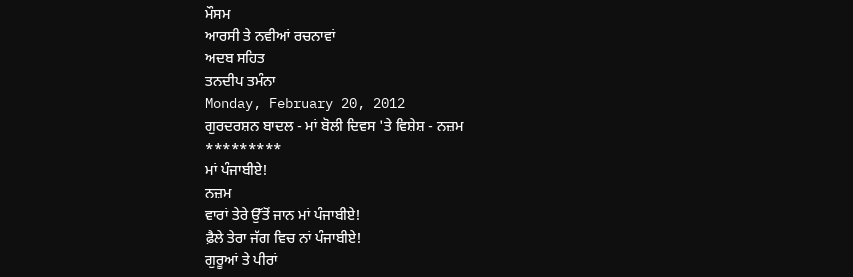ਮੌਸਮ
ਆਰਸੀ ਤੇ ਨਵੀਆਂ ਰਚਨਾਵਾਂ
ਅਦਬ ਸਹਿਤ
ਤਨਦੀਪ ਤਮੰਨਾ
Monday, February 20, 2012
ਗੁਰਦਰਸ਼ਨ ਬਾਦਲ - ਮਾਂ ਬੋਲੀ ਦਿਵਸ 'ਤੇ ਵਿਸ਼ੇਸ਼ - ਨਜ਼ਮ
*********
ਮਾਂ ਪੰਜਾਬੀਏ!
ਨਜ਼ਮ
ਵਾਰਾਂ ਤੇਰੇ ਉੱਤੋਂ ਜਾਨ ਮਾਂ ਪੰਜਾਬੀਏ!
ਫ਼ੈਲੇ ਤੇਰਾ ਜੱਗ ਵਿਚ ਨਾਂ ਪੰਜਾਬੀਏ!
ਗੁਰੂਆਂ ਤੇ ਪੀਰਾਂ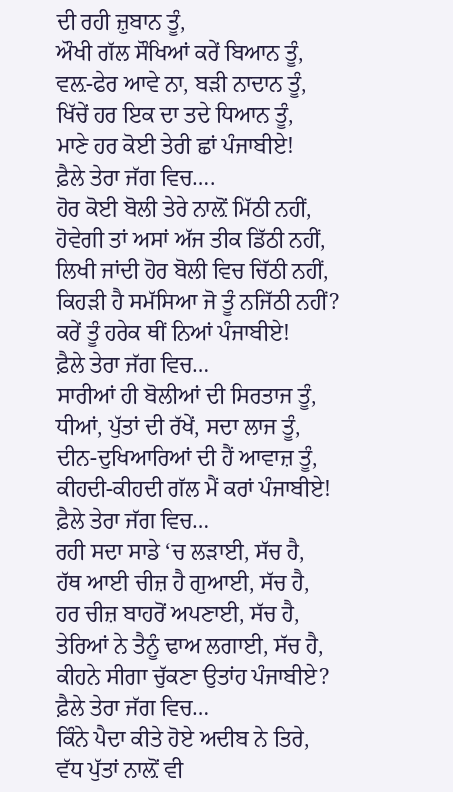ਦੀ ਰਹੀ ਜ਼ੁਬਾਨ ਤੂੰ,
ਔਖੀ ਗੱਲ ਸੌਖਿਆਂ ਕਰੇਂ ਬਿਆਨ ਤੂੰ,
ਵਲ਼-ਫੇਰ ਆਵੇ ਨਾ, ਬੜੀ ਨਾਦਾਨ ਤੂੰ,
ਖਿੱਚੇਂ ਹਰ ਇਕ ਦਾ ਤਦੇ ਧਿਆਨ ਤੂੰ,
ਮਾਣੇ ਹਰ ਕੋਈ ਤੇਰੀ ਛਾਂ ਪੰਜਾਬੀਏ!
ਫ਼ੈਲੇ ਤੇਰਾ ਜੱਗ ਵਿਚ….
ਹੋਰ ਕੋਈ ਬੋਲੀ ਤੇਰੇ ਨਾਲ਼ੋਂ ਮਿੱਠੀ ਨਹੀਂ,
ਹੋਵੇਗੀ ਤਾਂ ਅਸਾਂ ਅੱਜ ਤੀਕ ਡਿੱਠੀ ਨਹੀਂ,
ਲਿਖੀ ਜਾਂਦੀ ਹੋਰ ਬੋਲੀ ਵਿਚ ਚਿੱਠੀ ਨਹੀਂ,
ਕਿਹੜੀ ਹੈ ਸਮੱਸਿਆ ਜੋ ਤੂੰ ਨਜਿੱਠੀ ਨਹੀਂ?
ਕਰੇਂ ਤੂੰ ਹਰੇਕ ਥੀਂ ਨਿਆਂ ਪੰਜਾਬੀਏ!
ਫ਼ੈਲੇ ਤੇਰਾ ਜੱਗ ਵਿਚ…
ਸਾਰੀਆਂ ਹੀ ਬੋਲੀਆਂ ਦੀ ਸਿਰਤਾਜ ਤੂੰ,
ਧੀਆਂ, ਪੁੱਤਾਂ ਦੀ ਰੱਖੇਂ, ਸਦਾ ਲਾਜ ਤੂੰ,
ਦੀਨ-ਦੁਖਿਆਰਿਆਂ ਦੀ ਹੈਂ ਆਵਾਜ਼ ਤੂੰ,
ਕੀਹਦੀ-ਕੀਹਦੀ ਗੱਲ ਮੈਂ ਕਰਾਂ ਪੰਜਾਬੀਏ!
ਫ਼ੈਲੇ ਤੇਰਾ ਜੱਗ ਵਿਚ…
ਰਹੀ ਸਦਾ ਸਾਡੇ ‘ਚ ਲੜਾਈ, ਸੱਚ ਹੈ,
ਹੱਥ ਆਈ ਚੀਜ਼ ਹੈ ਗੁਆਈ, ਸੱਚ ਹੈ,
ਹਰ ਚੀਜ਼ ਬਾਹਰੋਂ ਅਪਣਾਈ, ਸੱਚ ਹੈ,
ਤੇਰਿਆਂ ਨੇ ਤੈਨੂੰ ਢਾਅ ਲਗਾਈ, ਸੱਚ ਹੈ,
ਕੀਹਨੇ ਸੀਗਾ ਚੁੱਕਣਾ ਉਤਾਂਹ ਪੰਜਾਬੀਏ?
ਫ਼ੈਲੇ ਤੇਰਾ ਜੱਗ ਵਿਚ…
ਕਿੰਨੇ ਪੈਦਾ ਕੀਤੇ ਹੋਏ ਅਦੀਬ ਨੇ ਤਿਰੇ,
ਵੱਧ ਪੁੱਤਾਂ ਨਾਲ਼ੋਂ ਵੀ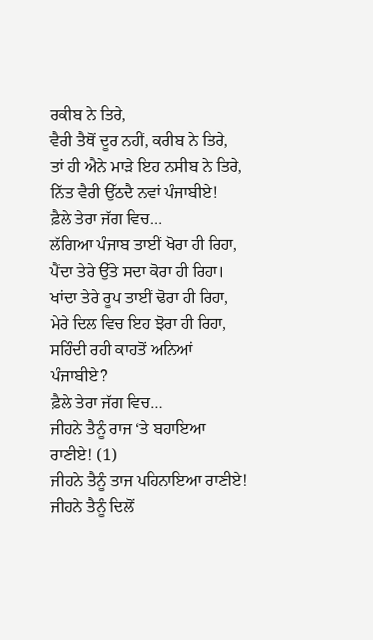ਰਕੀਬ ਨੇ ਤਿਰੇ,
ਵੈਰੀ ਤੈਥੋਂ ਦੂਰ ਨਹੀਂ, ਕਰੀਬ ਨੇ ਤਿਰੇ,
ਤਾਂ ਹੀ ਐਨੇ ਮਾੜੇ ਇਹ ਨਸੀਬ ਨੇ ਤਿਰੇ,
ਨਿੱਤ ਵੈਰੀ ਉੱਠਦੈ ਨਵਾਂ ਪੰਜਾਬੀਏ!
ਫ਼ੈਲੇ ਤੇਰਾ ਜੱਗ ਵਿਚ…
ਲੱਗਿਆ ਪੰਜਾਬ ਤਾਈਂ ਖੋਰਾ ਹੀ ਰਿਹਾ,
ਪੈਂਦਾ ਤੇਰੇ ਉੱਤੇ ਸਦਾ ਕੋਰਾ ਹੀ ਰਿਹਾ।
ਖਾਂਦਾ ਤੇਰੇ ਰੂਪ ਤਾਈਂ ਢੋਰਾ ਹੀ ਰਿਹਾ,
ਮੇਰੇ ਦਿਲ ਵਿਚ ਇਹ ਝੋਰਾ ਹੀ ਰਿਹਾ,
ਸਹਿੰਦੀ ਰਹੀ ਕਾਹਤੋਂ ਅਨਿਆਂ ਪੰਜਾਬੀਏ?
ਫ਼ੈਲੇ ਤੇਰਾ ਜੱਗ ਵਿਚ…
ਜੀਹਨੇ ਤੈਨੂੰ ਰਾਜ ‘ਤੇ ਬਹਾਇਆ ਰਾਣੀਏ! (1)
ਜੀਹਨੇ ਤੈਨੂੰ ਤਾਜ ਪਹਿਨਾਇਆ ਰਾਣੀਏ!
ਜੀਹਨੇ ਤੈਨੂੰ ਦਿਲੋਂ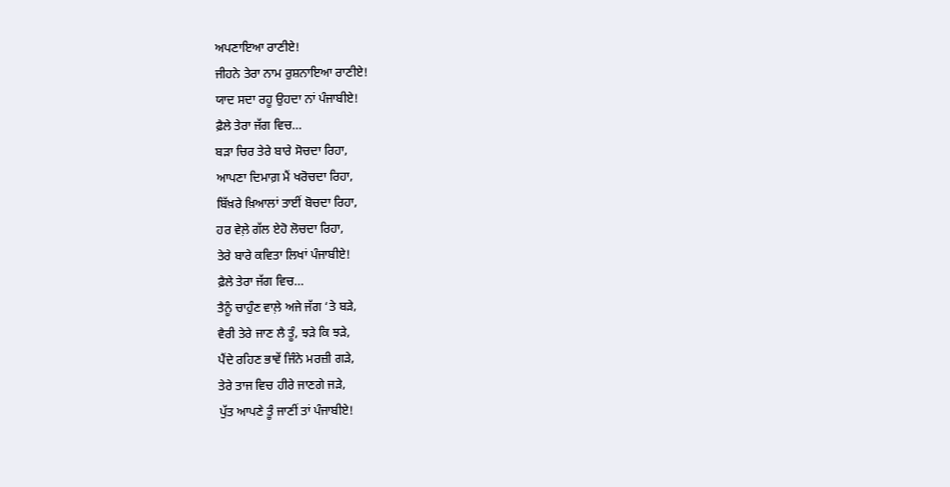ਅਪਣਾਇਆ ਰਾਣੀਏ!
ਜੀਹਨੇ ਤੇਰਾ ਨਾਮ ਰੁਸ਼ਨਾਇਆ ਰਾਣੀਏ!
ਯਾਦ ਸਦਾ ਰਹੂ ਉਹਦਾ ਨਾਂ ਪੰਜਾਬੀਏ!
ਫ਼ੈਲੇ ਤੇਰਾ ਜੱਗ ਵਿਚ…
ਬੜਾ ਚਿਰ ਤੇਰੇ ਬਾਰੇ ਸੋਚਦਾ ਰਿਹਾ,
ਆਪਣਾ ਦਿਮਾਗ਼ ਮੈਂ ਖਰੋਚਦਾ ਰਿਹਾ,
ਬਿੱਖ਼ਰੇ ਖ਼ਿਆਲਾਂ ਤਾਈਂ ਬੋਚਦਾ ਰਿਹਾ,
ਹਰ ਵੇਲ਼ੇ ਗੱਲ ਏਹੋ ਲੋਚਦਾ ਰਿਹਾ,
ਤੇਰੇ ਬਾਰੇ ਕਵਿਤਾ ਲਿਖਾਂ ਪੰਜਾਬੀਏ!
ਫ਼ੈਲੇ ਤੇਰਾ ਜੱਗ ਵਿਚ…
ਤੈਨੂੰ ਚਾਹੁੰਣ ਵਾਲ਼ੇ ਅਜੇ ਜੱਗ ‘ਤੇ ਬੜੇ,
ਵੈਰੀ ਤੇਰੇ ਜਾਣ ਲੈ ਤੂੰ, ਝੜੇ ਕਿ ਝੜੇ,
ਪੈਂਦੇ ਰਹਿਣ ਭਾਵੇਂ ਜਿੰਨੇ ਮਰਜ਼ੀ ਗੜੇ,
ਤੇਰੇ ਤਾਜ ਵਿਚ ਹੀਰੇ ਜਾਣਗੇ ਜੜੇ,
ਪੁੱਤ ਆਪਣੇ ਤੂੰ ਜਾਣੀਂ ਤਾਂ ਪੰਜਾਬੀਏ!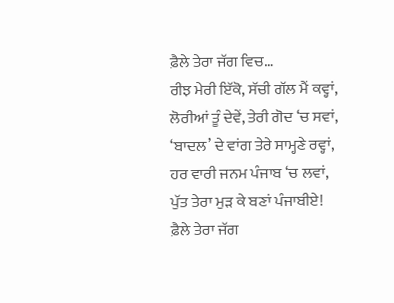ਫ਼ੈਲੇ ਤੇਰਾ ਜੱਗ ਵਿਚ…
ਰੀਝ ਮੇਰੀ ਇੱਕੋ, ਸੱਚੀ ਗੱਲ ਮੈਂ ਕਵ੍ਹਾਂ,
ਲੋਰੀਆਂ ਤੂੰ ਦੇਵੇਂ, ਤੇਰੀ ਗੋਦ ‘ਚ ਸਵਾਂ,
‘ਬਾਦਲ’ ਦੇ ਵਾਂਗ ਤੇਰੇ ਸਾਮ੍ਹਣੇ ਰਵ੍ਹਾਂ,
ਹਰ ਵਾਰੀ ਜਨਮ ਪੰਜਾਬ ‘ਚ ਲਵਾਂ,
ਪੁੱਤ ਤੇਰਾ ਮੁੜ ਕੇ ਬਣਾਂ ਪੰਜਾਬੀਏ!
ਫ਼ੈਲੇ ਤੇਰਾ ਜੱਗ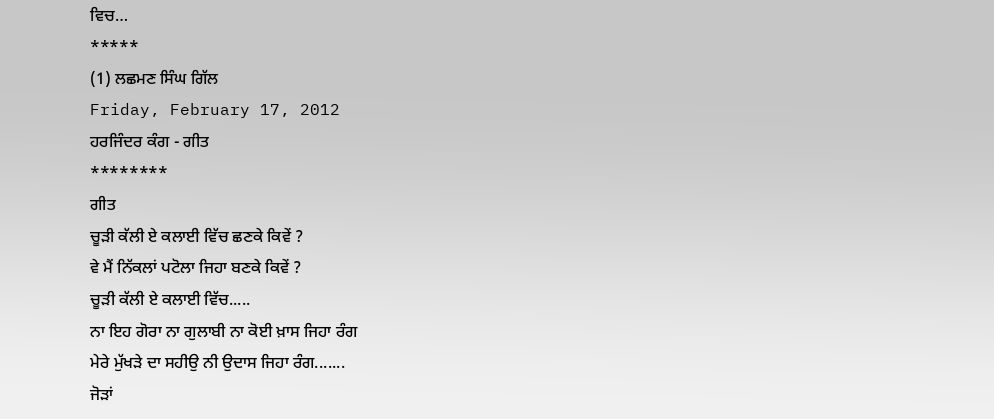ਵਿਚ…
*****
(1) ਲਛਮਣ ਸਿੰਘ ਗਿੱਲ
Friday, February 17, 2012
ਹਰਜਿੰਦਰ ਕੰਗ - ਗੀਤ
********
ਗੀਤ
ਚੂੜੀ ਕੱਲੀ ਏ ਕਲਾਈ ਵਿੱਚ ਛਣਕੇ ਕਿਵੇਂ ?
ਵੇ ਮੈਂ ਨਿੱਕਲਾਂ ਪਟੋਲਾ ਜਿਹਾ ਬਣਕੇ ਕਿਵੇਂ ?
ਚੂੜੀ ਕੱਲੀ ਏ ਕਲਾਈ ਵਿੱਚ.....
ਨਾ ਇਹ ਗੋਰਾ ਨਾ ਗੁਲਾਬੀ ਨਾ ਕੋਈ ਖ਼ਾਸ ਜਿਹਾ ਰੰਗ
ਮੇਰੇ ਮੁੱਖੜੇ ਦਾ ਸਹੀਉ ਨੀ ਉਦਾਸ ਜਿਹਾ ਰੰਗ.......
ਜੋੜਾਂ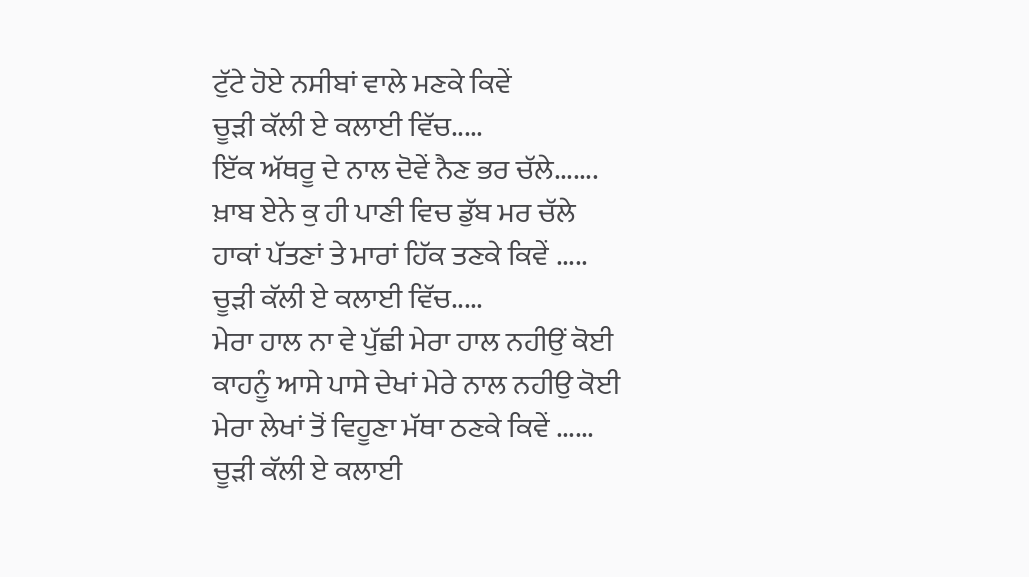ਟੁੱਟੇ ਹੋਏ ਨਸੀਬਾਂ ਵਾਲੇ ਮਣਕੇ ਕਿਵੇਂ
ਚੂੜੀ ਕੱਲੀ ਏ ਕਲਾਈ ਵਿੱਚ.....
ਇੱਕ ਅੱਥਰੂ ਦੇ ਨਾਲ ਦੋਵੇਂ ਨੈਣ ਭਰ ਚੱਲੇ.......
ਖ਼ਾਬ ਏਨੇ ਕੁ ਹੀ ਪਾਣੀ ਵਿਚ ਡੁੱਬ ਮਰ ਚੱਲੇ
ਹਾਕਾਂ ਪੱਤਣਾਂ ਤੇ ਮਾਰਾਂ ਹਿੱਕ ਤਣਕੇ ਕਿਵੇਂ .....
ਚੂੜੀ ਕੱਲੀ ਏ ਕਲਾਈ ਵਿੱਚ.....
ਮੇਰਾ ਹਾਲ ਨਾ ਵੇ ਪੁੱਛੀ ਮੇਰਾ ਹਾਲ ਨਹੀਉਂ ਕੋਈ
ਕਾਹਨੂੰ ਆਸੇ ਪਾਸੇ ਦੇਖਾਂ ਮੇਰੇ ਨਾਲ ਨਹੀਉ ਕੋਈ
ਮੇਰਾ ਲੇਖਾਂ ਤੋਂ ਵਿਹੂਣਾ ਮੱਥਾ ਠਣਕੇ ਕਿਵੇਂ ......
ਚੂੜੀ ਕੱਲੀ ਏ ਕਲਾਈ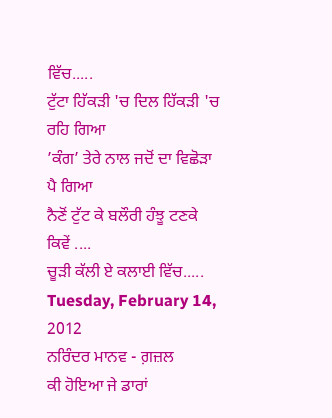ਵਿੱਚ.....
ਟੁੱਟਾ ਹਿੱਕੜੀ 'ਚ ਦਿਲ ਹਿੱਕੜੀ 'ਚ ਰਹਿ ਗਿਆ
’ਕੰਗ’ ਤੇਰੇ ਨਾਲ ਜਦੋਂ ਦਾ ਵਿਛੋੜਾ ਪੈ ਗਿਆ
ਨੈਣੋਂ ਟੁੱਟ ਕੇ ਬਲੌਰੀ ਹੰਝੂ ਟਣਕੇ ਕਿਵੇਂ ....
ਚੂੜੀ ਕੱਲੀ ਏ ਕਲਾਈ ਵਿੱਚ.....
Tuesday, February 14, 2012
ਨਰਿੰਦਰ ਮਾਨਵ - ਗ਼ਜ਼ਲ
ਕੀ ਹੋਇਆ ਜੇ ਡਾਰਾਂ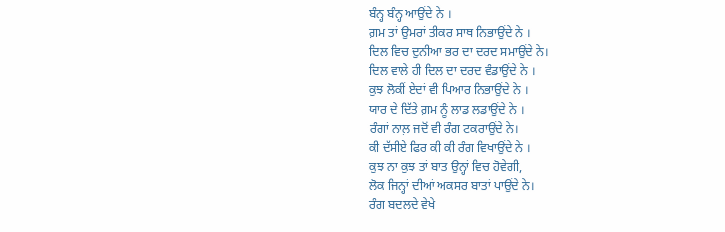ਬੰਨ੍ਹ ਬੰਨ੍ਹ ਆਉਂਦੇ ਨੇ ।
ਗ਼ਮ ਤਾਂ ਉਮਰਾਂ ਤੀਕਰ ਸਾਥ ਨਿਭਾਉਂਦੇ ਨੇ ।
ਦਿਲ ਵਿਚ ਦੁਨੀਆ ਭਰ ਦਾ ਦਰਦ ਸਮਾਉਂਦੇ ਨੇ।
ਦਿਲ ਵਾਲੇ ਹੀ ਦਿਲ ਦਾ ਦਰਦ ਵੰਡਾਉਂਦੇ ਨੇ ।
ਕੁਝ ਲੋਕੀਂ ਏਦਾਂ ਵੀ ਪਿਆਰ ਨਿਭਾਉਂਦੇ ਨੇ ।
ਯਾਰ ਦੇ ਦਿੱਤੇ ਗ਼ਮ ਨੂੰ ਲਾਡ ਲਡਾਉਂਦੇ ਨੇ ।
ਰੰਗਾਂ ਨਾਲ਼ ਜਦੋਂ ਵੀ ਰੰਗ ਟਕਰਾਉਂਦੇ ਨੇ।
ਕੀ ਦੱਸੀਏ ਫਿਰ ਕੀ ਕੀ ਰੰਗ ਵਿਖਾਉਂਦੇ ਨੇ ।
ਕੁਝ ਨਾ ਕੁਝ ਤਾਂ ਬਾਤ ਉਨ੍ਹਾਂ ਵਿਚ ਹੋਵੇਗੀ,
ਲੋਕ ਜਿਨ੍ਹਾਂ ਦੀਆਂ ਅਕਸਰ ਬਾਤਾਂ ਪਾਉਂਦੇ ਨੇ।
ਰੰਗ ਬਦਲਦੇ ਵੇਖੇ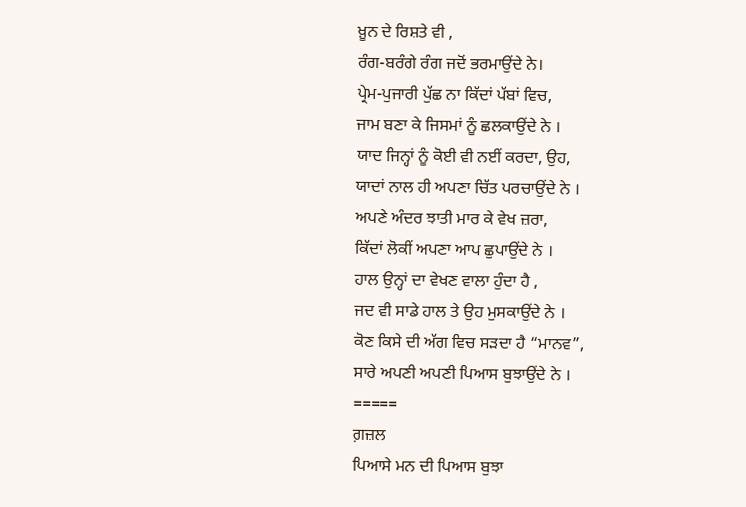ਖ਼ੂਨ ਦੇ ਰਿਸ਼ਤੇ ਵੀ ,
ਰੰਗ-ਬਰੰਗੇ ਰੰਗ ਜਦੋਂ ਭਰਮਾਉਂਦੇ ਨੇ।
ਪ੍ਰੇਮ-ਪੁਜਾਰੀ ਪੁੱਛ ਨਾ ਕਿੱਦਾਂ ਪੱਬਾਂ ਵਿਚ,
ਜਾਮ ਬਣਾ ਕੇ ਜਿਸਮਾਂ ਨੂੰ ਛਲਕਾਉਂਦੇ ਨੇ ।
ਯਾਦ ਜਿਨ੍ਹਾਂ ਨੂੰ ਕੋਈ ਵੀ ਨਈਂ ਕਰਦਾ, ਉਹ,
ਯਾਦਾਂ ਨਾਲ ਹੀ ਅਪਣਾ ਚਿੱਤ ਪਰਚਾਉਂਦੇ ਨੇ ।
ਅਪਣੇ ਅੰਦਰ ਝਾਤੀ ਮਾਰ ਕੇ ਵੇਖ ਜ਼ਰਾ,
ਕਿੱਦਾਂ ਲੋਕੀਂ ਅਪਣਾ ਆਪ ਛੁਪਾਉਂਦੇ ਨੇ ।
ਹਾਲ ਉਨ੍ਹਾਂ ਦਾ ਵੇਖਣ ਵਾਲਾ ਹੁੰਦਾ ਹੈ ,
ਜਦ ਵੀ ਸਾਡੇ ਹਾਲ ਤੇ ਉਹ ਮੁਸਕਾਉਂਦੇ ਨੇ ।
ਕੋਣ ਕਿਸੇ ਦੀ ਅੱਗ ਵਿਚ ਸੜਦਾ ਹੈ “ਮਾਨਵ”,
ਸਾਰੇ ਅਪਣੀ ਅਪਣੀ ਪਿਆਸ ਬੁਝਾਉਂਦੇ ਨੇ ।
=====
ਗ਼ਜ਼ਲ
ਪਿਆਸੇ ਮਨ ਦੀ ਪਿਆਸ ਬੁਝਾ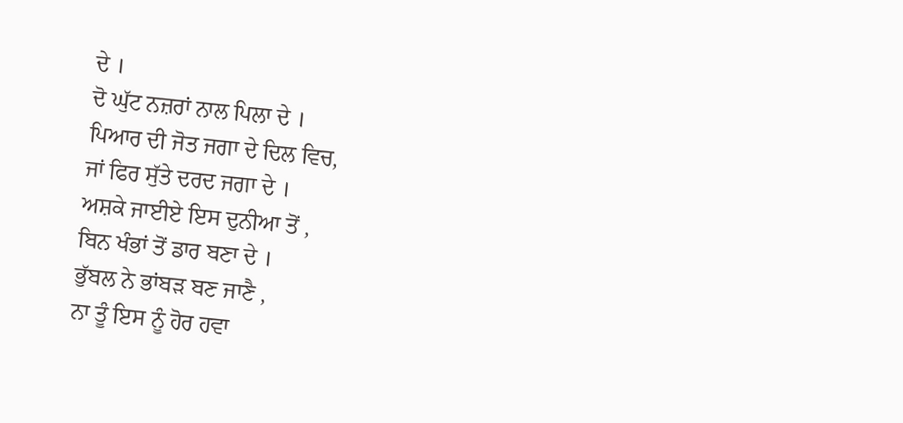ਦੇ ।
ਦੋ ਘੁੱਟ ਨਜ਼ਰਾਂ ਨਾਲ ਪਿਲਾ ਦੇ ।
ਪਿਆਰ ਦੀ ਜੋਤ ਜਗਾ ਦੇ ਦਿਲ ਵਿਚ,
ਜਾਂ ਫਿਰ ਸੁੱਤੇ ਦਰਦ ਜਗਾ ਦੇ ।
ਅਸ਼ਕੇ ਜਾਈਏ ਇਸ ਦੁਨੀਆ ਤੋਂ ,
ਬਿਨ ਖੰਭਾਂ ਤੋਂ ਡਾਰ ਬਣਾ ਦੇ ।
ਭੁੱਬਲ ਨੇ ਭਾਂਬੜ ਬਣ ਜਾਣੈ ,
ਨਾ ਤੂੰ ਇਸ ਨੂੰ ਹੋਰ ਹਵਾ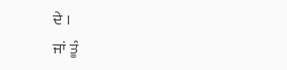ਦੇ ।
ਜਾਂ ਤੂੰ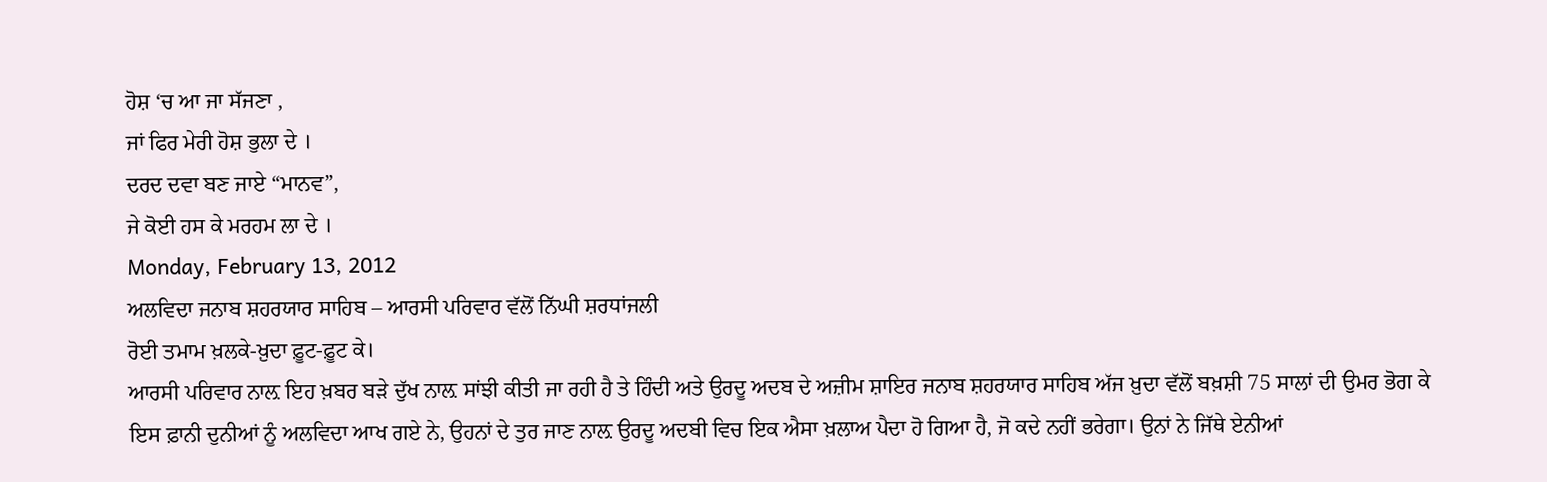ਹੋਸ਼ ‘ਚ ਆ ਜਾ ਸੱਜਣਾ ,
ਜਾਂ ਫਿਰ ਮੇਰੀ ਹੋਸ਼ ਭੁਲਾ ਦੇ ।
ਦਰਦ ਦਵਾ ਬਣ ਜਾਏ “ਮਾਨਵ”,
ਜੇ ਕੋਈ ਹਸ ਕੇ ਮਰਹਮ ਲਾ ਦੇ ।
Monday, February 13, 2012
ਅਲਵਿਦਾ ਜਨਾਬ ਸ਼ਹਰਯਾਰ ਸਾਹਿਬ – ਆਰਸੀ ਪਰਿਵਾਰ ਵੱਲੋਂ ਨਿੱਘੀ ਸ਼ਰਧਾਂਜਲੀ
ਰੋਈ ਤਮਾਮ ਖ਼ਲਕੇ-ਖ਼ੁਦਾ ਫ਼ੂਟ-ਫ਼ੂਟ ਕੇ।
ਆਰਸੀ ਪਰਿਵਾਰ ਨਾਲ਼ ਇਹ ਖ਼ਬਰ ਬੜੇ ਦੁੱਖ ਨਾਲ਼ ਸਾਂਝੀ ਕੀਤੀ ਜਾ ਰਹੀ ਹੈ ਤੇ ਹਿੰਦੀ ਅਤੇ ਉਰਦੂ ਅਦਬ ਦੇ ਅਜ਼ੀਮ ਸ਼ਾਇਰ ਜਨਾਬ ਸ਼ਹਰਯਾਰ ਸਾਹਿਬ ਅੱਜ ਖ਼ੁਦਾ ਵੱਲੋਂ ਬਖ਼ਸ਼ੀ 75 ਸਾਲਾਂ ਦੀ ਉਮਰ ਭੋਗ ਕੇ ਇਸ ਫ਼ਾਨੀ ਦੁਨੀਆਂ ਨੂੰ ਅਲਵਿਦਾ ਆਖ ਗਏ ਨੇ, ਉਹਨਾਂ ਦੇ ਤੁਰ ਜਾਣ ਨਾਲ਼ ਉਰਦੂ ਅਦਬੀ ਵਿਚ ਇਕ ਐਸਾ ਖ਼ਲਾਅ ਪੈਦਾ ਹੋ ਗਿਆ ਹੈ, ਜੋ ਕਦੇ ਨਹੀਂ ਭਰੇਗਾ। ਉਨਾਂ ਨੇ ਜਿੱਥੇ ਏਨੀਆਂ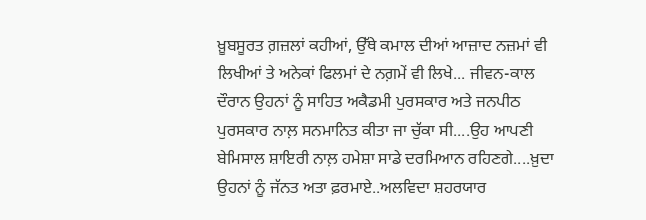ਖ਼ੂਬਸੂਰਤ ਗ਼ਜ਼ਲਾਂ ਕਹੀਆਂ, ਉੱਥੇ ਕਮਾਲ ਦੀਆਂ ਆਜ਼ਾਦ ਨਜ਼ਮਾਂ ਵੀ ਲਿਖੀਆਂ ਤੇ ਅਨੇਕਾਂ ਫਿਲਮਾਂ ਦੇ ਨਗ਼ਮੇਂ ਵੀ ਲਿਖੇ... ਜੀਵਨ-ਕਾਲ ਦੌਰਾਨ ਉਹਨਾਂ ਨੂੰ ਸਾਹਿਤ ਅਕੈਡਮੀ ਪੁਰਸਕਾਰ ਅਤੇ ਜਨਪੀਠ ਪੁਰਸਕਾਰ ਨਾਲ਼ ਸਨਮਾਨਿਤ ਕੀਤਾ ਜਾ ਚੁੱਕਾ ਸੀ....ਉਹ ਆਪਣੀ ਬੇਮਿਸਾਲ ਸ਼ਾਇਰੀ ਨਾਲ਼ ਹਮੇਸ਼ਾ ਸਾਡੇ ਦਰਮਿਆਨ ਰਹਿਣਗੇ....ਖ਼ੁਦਾ ਉਹਨਾਂ ਨੂੰ ਜੱਨਤ ਅਤਾ ਫ਼ਰਮਾਏ..ਅਲਵਿਦਾ ਸ਼ਹਰਯਾਰ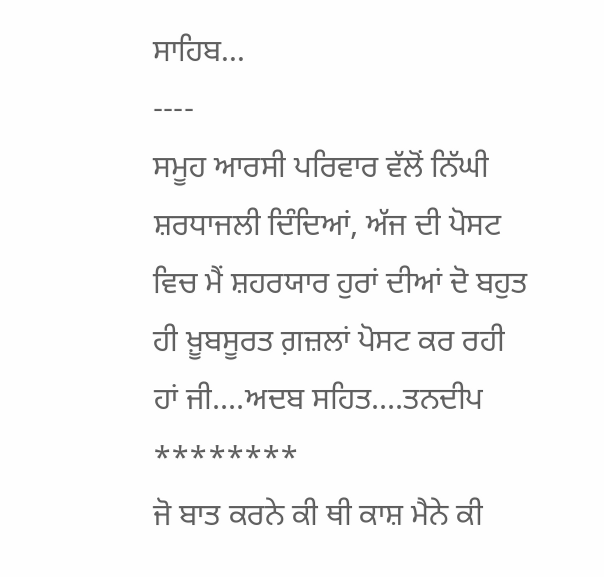ਸਾਹਿਬ...
----
ਸਮੂਹ ਆਰਸੀ ਪਰਿਵਾਰ ਵੱਲੋਂ ਨਿੱਘੀ ਸ਼ਰਧਾਜਲੀ ਦਿੰਦਿਆਂ, ਅੱਜ ਦੀ ਪੋਸਟ ਵਿਚ ਮੈਂ ਸ਼ਹਰਯਾਰ ਹੁਰਾਂ ਦੀਆਂ ਦੋ ਬਹੁਤ ਹੀ ਖ਼ੂਬਸੂਰਤ ਗ਼ਜ਼ਲਾਂ ਪੋਸਟ ਕਰ ਰਹੀ ਹਾਂ ਜੀ....ਅਦਬ ਸਹਿਤ....ਤਨਦੀਪ
********
ਜੋ ਬਾਤ ਕਰਨੇ ਕੀ ਥੀ ਕਾਸ਼ ਮੈਨੇ ਕੀ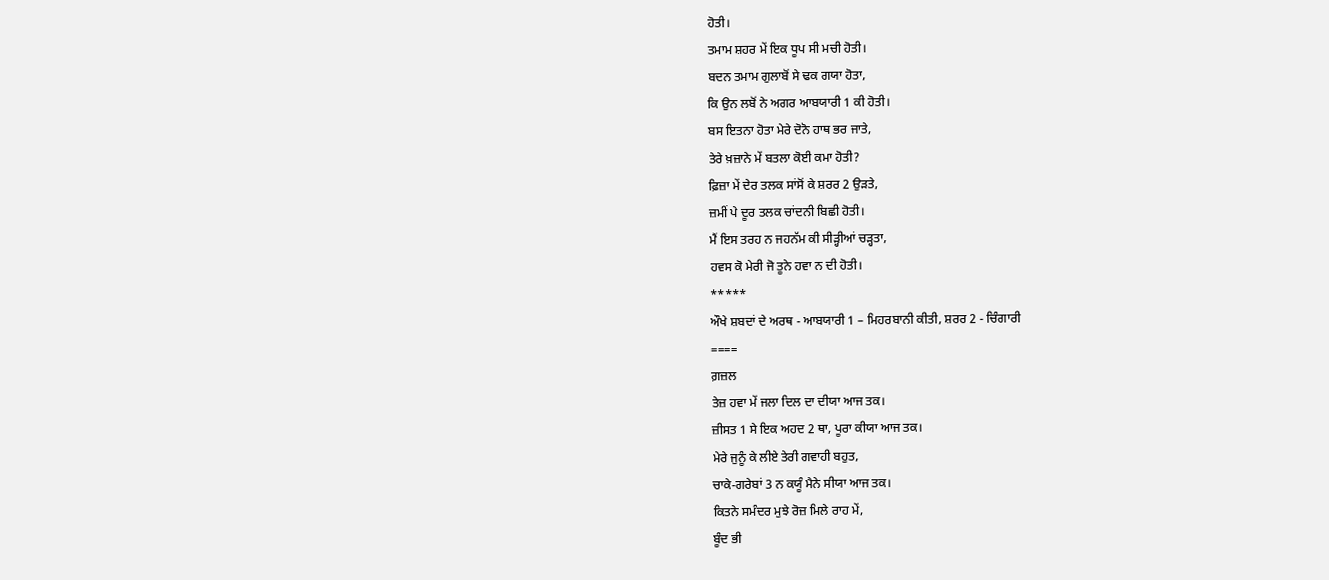ਹੋਤੀ।
ਤਮਾਮ ਸ਼ਹਰ ਮੇਂ ਇਕ ਧੂਪ ਸੀ ਮਚੀ ਹੋਤੀ।
ਬਦਨ ਤਮਾਮ ਗੁਲਾਬੋਂ ਸੇ ਢਕ ਗਯਾ ਹੋਤਾ,
ਕਿ ਉਨ ਲਬੋਂ ਨੇ ਅਗਰ ਆਬਯਾਰੀ 1 ਕੀ ਹੋਤੀ।
ਬਸ ਇਤਨਾ ਹੋਤਾ ਮੇਰੇ ਦੋਨੋ ਹਾਥ ਭਰ ਜਾਤੇ,
ਤੇਰੇ ਖ਼ਜ਼ਾਨੇ ਮੇਂ ਬਤਲਾ ਕੋਈ ਕਮਾ ਹੋਤੀ?
ਫ਼ਿਜ਼ਾ ਮੇਂ ਦੇਰ ਤਲਕ ਸਾਂਸੋਂ ਕੇ ਸ਼ਰਰ 2 ਉੜਤੇ,
ਜ਼ਮੀਂ ਪੇ ਦੂਰ ਤਲਕ ਚਾਂਦਨੀ ਬਿਛੀ ਹੋਤੀ।
ਮੈਂ ਇਸ ਤਰਹ ਨ ਜਹਨੱਮ ਕੀ ਸੀੜ੍ਹੀਆਂ ਚੜ੍ਹਤਾ,
ਹਵਸ ਕੋ ਮੇਰੀ ਜੋ ਤੂਨੇ ਹਵਾ ਨ ਦੀ ਹੋਤੀ।
*****
ਔਖੇ ਸ਼ਬਦਾਂ ਦੇ ਅਰਥ - ਆਬਯਾਰੀ 1 – ਮਿਹਰਬਾਨੀ ਕੀਤੀ, ਸ਼ਰਰ 2 - ਚਿੰਗਾਰੀ
====
ਗ਼ਜ਼ਲ
ਤੇਜ਼ ਹਵਾ ਮੇਂ ਜਲਾ ਦਿਲ ਦਾ ਦੀਯਾ ਆਜ ਤਕ।
ਜ਼ੀਸਤ 1 ਸੇ ਇਕ ਅਹਦ 2 ਥਾ, ਪੂਰਾ ਕੀਯਾ ਆਜ ਤਕ।
ਮੇਰੇ ਜੁਨੂੰ ਕੇ ਲੀਏ ਤੇਰੀ ਗਵਾਹੀ ਬਹੁਤ,
ਚਾਕੇ-ਗਰੇਬਾਂ 3 ਨ ਕਯੂੰ ਮੈਨੇ ਸੀਯਾ ਆਜ ਤਕ।
ਕਿਤਨੇ ਸਮੰਦਰ ਮੁਝੇ ਰੋਜ਼ ਮਿਲੇ ਰਾਹ ਮੇਂ,
ਬੂੰਦ ਭੀ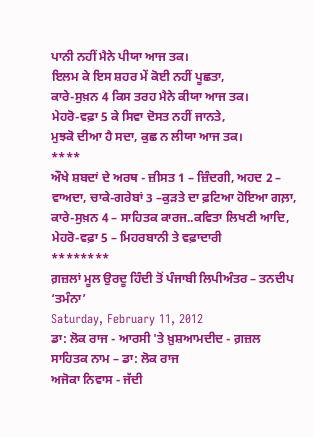ਪਾਨੀ ਨਹੀਂ ਮੈਨੇ ਪੀਯਾ ਆਜ ਤਕ।
ਇਲਮ ਕੇ ਇਸ ਸ਼ਹਰ ਮੇਂ ਕੋਈ ਨਹੀਂ ਪੂਛਤਾ,
ਕਾਰੇ-ਸੁਖ਼ਨ 4 ਕਿਸ ਤਰਹ ਮੈਨੇ ਕੀਯਾ ਆਜ ਤਕ।
ਮੇਹਰੋ-ਵਫ਼ਾ 5 ਕੇ ਸਿਵਾ ਦੋਸਤ ਨਹੀਂ ਜਾਨਤੇ,
ਮੁਝਕੋ ਦੀਆ ਹੈ ਸਦਾ, ਕੁਛ ਨ ਲੀਯਾ ਆਜ ਤਕ।
****
ਔਖੇ ਸ਼ਬਦਾਂ ਦੇ ਅਰਥ - ਜ਼ੀਸਤ 1 – ਜ਼ਿੰਦਗੀ, ਅਹਦ 2 – ਵਾਅਦਾ, ਚਾਕੇ-ਗਰੇਬਾਂ 3 –ਕੁੜਤੇ ਦਾ ਫ਼ਟਿਆ ਹੋਇਆ ਗਲ਼ਾ, ਕਾਰੇ-ਸੁਖ਼ਨ 4 – ਸਾਹਿਤਕ ਕਾਰਜ..ਕਵਿਤਾ ਲਿਖਣੀ ਆਦਿ, ਮੇਹਰੋ-ਵਫ਼ਾ 5 – ਮਿਹਰਬਾਨੀ ਤੇ ਵਫ਼ਾਦਾਰੀ
********
ਗ਼ਜ਼ਲਾਂ ਮੂਲ ਉਰਦੂ ਹਿੰਦੀ ਤੋਂ ਪੰਜਾਬੀ ਲਿਪੀਅੰਤਰ – ਤਨਦੀਪ ‘ਤਮੰਨਾ’
Saturday, February 11, 2012
ਡਾ: ਲੋਕ ਰਾਜ - ਆਰਸੀ 'ਤੇ ਖ਼ੁਸ਼ਆਮਦੀਦ - ਗ਼ਜ਼ਲ
ਸਾਹਿਤਕ ਨਾਮ – ਡਾ: ਲੋਕ ਰਾਜ
ਅਜੋਕਾ ਨਿਵਾਸ - ਜੱਦੀ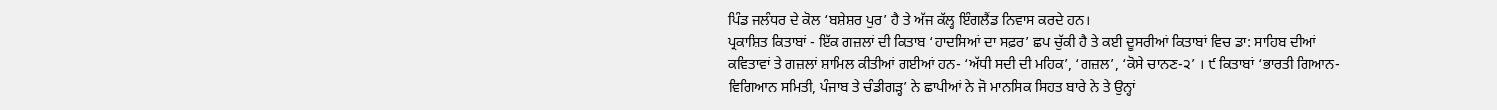ਪਿੰਡ ਜਲੰਧਰ ਦੇ ਕੋਲ ‘ਬਸ਼ੇਸ਼ਰ ਪੁਰ’ ਹੈ ਤੇ ਅੱਜ ਕੱਲ੍ਹ ਇੰਗਲੈਂਡ ਨਿਵਾਸ ਕਰਦੇ ਹਨ।
ਪ੍ਰਕਾਸ਼ਿਤ ਕਿਤਾਬਾਂ - ਇੱਕ ਗਜ਼ਲਾਂ ਦੀ ਕਿਤਾਬ ‘ਹਾਦਸਿਆਂ ਦਾ ਸਫ਼ਰ’ ਛਪ ਚੁੱਕੀ ਹੈ ਤੇ ਕਈ ਦੂਸਰੀਆਂ ਕਿਤਾਬਾਂ ਵਿਚ ਡਾ: ਸਾਹਿਬ ਦੀਆਂ ਕਵਿਤਾਵਾਂ ਤੇ ਗਜ਼ਲਾਂ ਸ਼ਾਮਿਲ ਕੀਤੀਆਂ ਗਈਆਂ ਹਨ- ‘ਅੱਧੀ ਸਦੀ ਦੀ ਮਹਿਕ’, ‘ਗਜ਼ਲ’, ‘ਕੋਸੇ ਚਾਨਣ-੨’ । ੯ ਕਿਤਾਬਾਂ ‘ਭਾਰਤੀ ਗਿਆਨ-ਵਿਗਿਆਨ ਸਮਿਤੀ, ਪੰਜਾਬ ਤੇ ਚੰਡੀਗੜ੍ਹ’ ਨੇ ਛਾਪੀਆਂ ਨੇ ਜੋ ਮਾਨਸਿਕ ਸਿਹਤ ਬਾਰੇ ਨੇ ਤੇ ਉਨ੍ਹਾਂ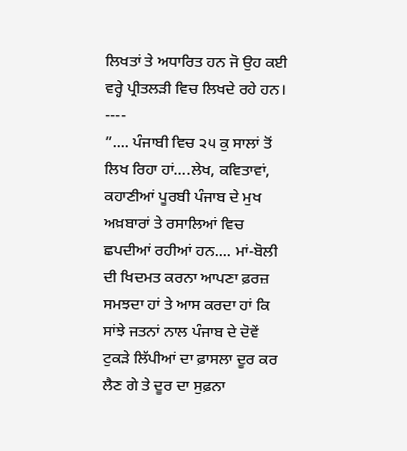ਲਿਖਤਾਂ ਤੇ ਅਧਾਰਿਤ ਹਨ ਜੋ ਉਹ ਕਈ ਵਰ੍ਹੇ ਪ੍ਰੀਤਲੜੀ ਵਿਚ ਲਿਖਦੇ ਰਹੇ ਹਨ।
----
”.... ਪੰਜਾਬੀ ਵਿਚ ੨੫ ਕੁ ਸਾਲਾਂ ਤੋਂ ਲਿਖ ਰਿਹਾ ਹਾਂ….ਲੇਖ, ਕਵਿਤਾਵਾਂ, ਕਹਾਣੀਆਂ ਪੂਰਬੀ ਪੰਜਾਬ ਦੇ ਮੁਖ ਅਖ਼ਬਾਰਾਂ ਤੇ ਰਸਾਲਿਆਂ ਵਿਚ ਛਪਦੀਆਂ ਰਹੀਆਂ ਹਨ.... ਮਾਂ-ਬੋਲੀ ਦੀ ਖਿਦਮਤ ਕਰਨਾ ਆਪਣਾ ਫ਼ਰਜ਼ ਸਮਝਦਾ ਹਾਂ ਤੇ ਆਸ ਕਰਦਾ ਹਾਂ ਕਿ ਸਾਂਝੇ ਜਤਨਾਂ ਨਾਲ ਪੰਜਾਬ ਦੇ ਦੋਵੇਂ ਟੁਕੜੇ ਲਿੱਪੀਆਂ ਦਾ ਫ਼ਾਸਲਾ ਦੂਰ ਕਰ ਲੈਣ ਗੇ ਤੇ ਦੂਰ ਦਾ ਸੁਫ਼ਨਾ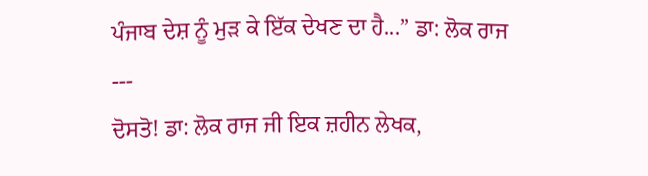ਪੰਜਾਬ ਦੇਸ਼ ਨੂੰ ਮੁੜ ਕੇ ਇੱਕ ਦੇਖਣ ਦਾ ਹੈ...” ਡਾ: ਲੋਕ ਰਾਜ
---
ਦੋਸਤੋ! ਡਾ: ਲੋਕ ਰਾਜ ਜੀ ਇਕ ਜ਼ਹੀਨ ਲੇਖਕ,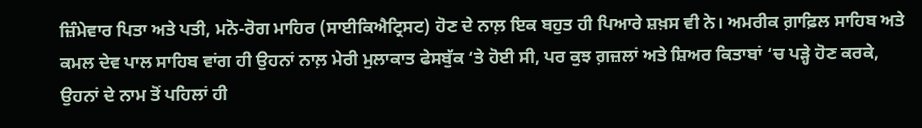ਜ਼ਿੰਮੇਵਾਰ ਪਿਤਾ ਅਤੇ ਪਤੀ, ਮਨੋ-ਰੋਗ ਮਾਹਿਰ (ਸਾਈਕਿਐਟ੍ਰਿਸਟ) ਹੋਣ ਦੇ ਨਾਲ਼ ਇਕ ਬਹੁਤ ਹੀ ਪਿਆਰੇ ਸ਼ਖ਼ਸ ਵੀ ਨੇ। ਅਮਰੀਕ ਗ਼ਾਫ਼ਿਲ ਸਾਹਿਬ ਅਤੇ ਕਮਲ ਦੇਵ ਪਾਲ ਸਾਹਿਬ ਵਾਂਗ ਹੀ ਉਹਨਾਂ ਨਾਲ਼ ਮੇਰੀ ਮੁਲਾਕਾਤ ਫੇਸਬੁੱਕ ‘ਤੇ ਹੋਈ ਸੀ, ਪਰ ਕੁਝ ਗ਼ਜ਼ਲਾਂ ਅਤੇ ਸ਼ਿਅਰ ਕਿਤਾਬਾਂ ‘ਚ ਪੜ੍ਹੇ ਹੋਣ ਕਰਕੇ, ਉਹਨਾਂ ਦੇ ਨਾਮ ਤੋਂ ਪਹਿਲਾਂ ਹੀ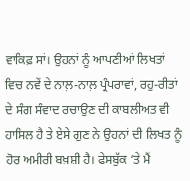ਵਾਕਿਫ਼ ਸਾਂ। ਉਹਨਾਂ ਨੂੰ ਆਪਣੀਆਂ ਲਿਖਤਾਂ ਵਿਚ ਨਵੇਂ ਦੇ ਨਾਲ਼-ਨਾਲ਼ ਪ੍ਰੰਪਰਾਵਾਂ, ਰਹੁ-ਰੀਤਾਂ ਦੇ ਸੰਗ ਸੰਵਾਦ ਰਚਾਉਣ ਦੀ ਕਾਬਲੀਅਤ ਵੀ ਹਾਸਿਲ ਹੈ ਤੇ ਏਸੇ ਗੁਣ ਨੇ ਉਹਨਾਂ ਦੀ ਲਿਖਤ ਨੂੰ ਹੋਰ ਅਮੀਰੀ ਬਖ਼ਸ਼ੀ ਹੈ। ਫੇਸਬੁੱਕ ‘ਤੇ ਮੈਂ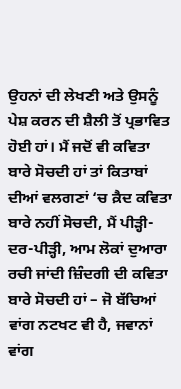ਉਹਨਾਂ ਦੀ ਲੇਖਣੀ ਅਤੇ ਉਸਨੂੰ ਪੇਸ਼ ਕਰਨ ਦੀ ਸ਼ੈਲੀ ਤੋਂ ਪ੍ਰਭਾਵਿਤ ਹੋਈ ਹਾਂ। ਮੈਂ ਜਦੋਂ ਵੀ ਕਵਿਤਾ ਬਾਰੇ ਸੋਚਦੀ ਹਾਂ ਤਾਂ ਕਿਤਾਬਾਂ ਦੀਆਂ ਵਲਗਣਾਂ ‘ਚ ਕ਼ੈਦ ਕਵਿਤਾ ਬਾਰੇ ਨਹੀਂ ਸੋਚਦੀ, ਮੈਂ ਪੀੜ੍ਹੀ-ਦਰ-ਪੀੜ੍ਹੀ, ਆਮ ਲੋਕਾਂ ਦੁਆਰਾ ਰਚੀ ਜਾਂਦੀ ਜ਼ਿੰਦਗੀ ਦੀ ਕਵਿਤਾ ਬਾਰੇ ਸੋਚਦੀ ਹਾਂ – ਜੋ ਬੱਚਿਆਂ ਵਾਂਗ ਨਟਖਟ ਵੀ ਹੈ, ਜਵਾਨਾਂ ਵਾਂਗ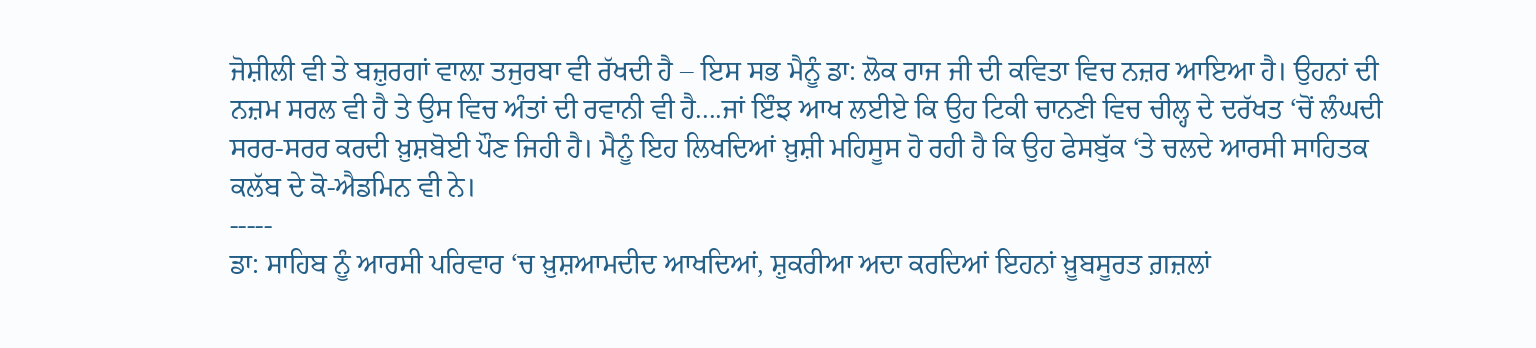ਜੋਸ਼ੀਲੀ ਵੀ ਤੇ ਬਜ਼ੁਰਗਾਂ ਵਾਲ਼ਾ ਤਜੁਰਬਾ ਵੀ ਰੱਖਦੀ ਹੈ – ਇਸ ਸਭ ਮੈਨੂੰ ਡਾ: ਲੋਕ ਰਾਜ ਜੀ ਦੀ ਕਵਿਤਾ ਵਿਚ ਨਜ਼ਰ ਆਇਆ ਹੈ। ਉਹਨਾਂ ਦੀ ਨਜ਼ਮ ਸਰਲ ਵੀ ਹੈ ਤੇ ਉਸ ਵਿਚ ਅੰਤਾਂ ਦੀ ਰਵਾਨੀ ਵੀ ਹੈ....ਜਾਂ ਇੰਝ ਆਖ ਲਈਏ ਕਿ ਉਹ ਟਿਕੀ ਚਾਨਣੀ ਵਿਚ ਚੀਲ੍ਹ ਦੇ ਦਰੱਖਤ ‘ਚੋਂ ਲੰਘਦੀ ਸਰਰ-ਸਰਰ ਕਰਦੀ ਖ਼ੁਸ਼ਬੋਈ ਪੌਣ ਜਿਹੀ ਹੈ। ਮੈਨੂੰ ਇਹ ਲਿਖਦਿਆਂ ਖ਼ੁਸ਼ੀ ਮਹਿਸੂਸ ਹੋ ਰਹੀ ਹੈ ਕਿ ਉਹ ਫੇਸਬੁੱਕ ‘ਤੇ ਚਲਦੇ ਆਰਸੀ ਸਾਹਿਤਕ ਕਲੱਬ ਦੇ ਕੋ-ਐਡਮਿਨ ਵੀ ਨੇ।
-----
ਡਾ: ਸਾਹਿਬ ਨੂੰ ਆਰਸੀ ਪਰਿਵਾਰ ‘ਚ ਖ਼ੁਸ਼ਆਮਦੀਦ ਆਖਦਿਆਂ, ਸ਼ੁਕਰੀਆ ਅਦਾ ਕਰਦਿਆਂ ਇਹਨਾਂ ਖ਼ੂਬਸੂਰਤ ਗ਼ਜ਼ਲਾਂ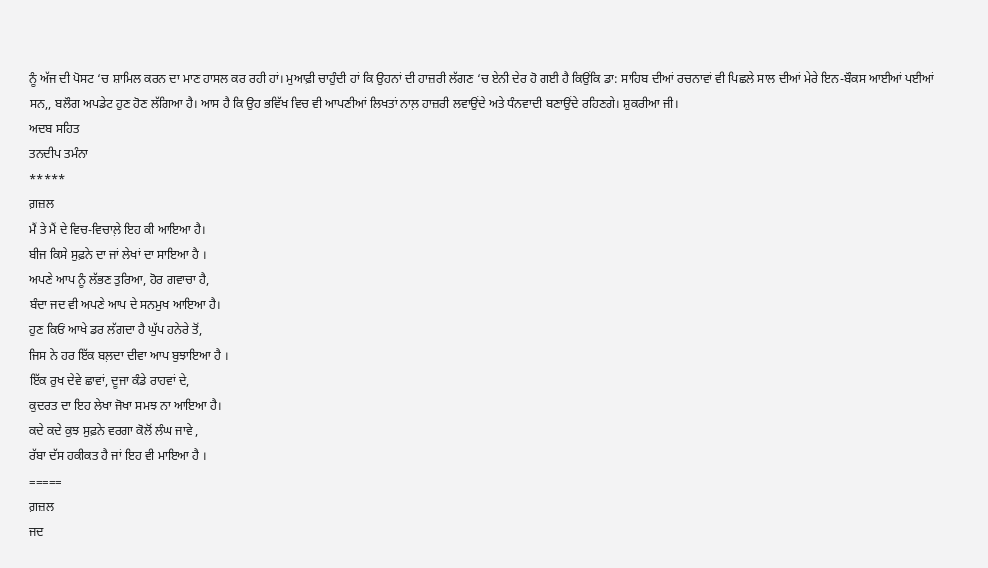ਨੂੰ ਅੱਜ ਦੀ ਪੋਸਟ ‘ਚ ਸ਼ਾਮਿਲ ਕਰਨ ਦਾ ਮਾਣ ਹਾਸਲ ਕਰ ਰਹੀ ਹਾਂ। ਮੁਆਫ਼ੀ ਚਾਹੁੰਦੀ ਹਾਂ ਕਿ ਉਹਨਾਂ ਦੀ ਹਾਜ਼ਰੀ ਲੱਗਣ ‘ਚ ਏਨੀ ਦੇਰ ਹੋ ਗਈ ਹੈ ਕਿਉਂਕਿ ਡਾ: ਸਾਹਿਬ ਦੀਆਂ ਰਚਨਾਵਾਂ ਵੀ ਪਿਛਲੇ ਸਾਲ ਦੀਆਂ ਮੇਰੇ ਇਨ-ਬੌਕਸ ਆਈਆਂ ਪਈਆਂ ਸਨ,, ਬਲੌਗ ਅਪਡੇਟ ਹੁਣ ਹੋਣ ਲੱਗਿਆ ਹੈ। ਆਸ ਹੈ ਕਿ ਉਹ ਭਵਿੱਖ ਵਿਚ ਵੀ ਆਪਣੀਆਂ ਲਿਖਤਾਂ ਨਾਲ਼ ਹਾਜ਼ਰੀ ਲਵਾਉਂਦੇ ਅਤੇ ਧੰਨਵਾਦੀ ਬਣਾਉਂਦੇ ਰਹਿਣਗੇ। ਸ਼ੁਕਰੀਆ ਜੀ।
ਅਦਬ ਸਹਿਤ
ਤਨਦੀਪ ਤਮੰਨਾ
*****
ਗ਼ਜ਼ਲ
ਮੈਂ ਤੇ ਮੈਂ ਦੇ ਵਿਚ-ਵਿਚਾਲ਼ੇ ਇਹ ਕੀ ਆਇਆ ਹੈ।
ਬੀਜ ਕਿਸੇ ਸੁਫ਼ਨੇ ਦਾ ਜਾਂ ਲੇਖਾਂ ਦਾ ਸਾਇਆ ਹੈ ।
ਅਪਣੇ ਆਪ ਨੂੰ ਲੱਭਣ ਤੁਰਿਆ, ਹੋਰ ਗਵਾਚਾ ਹੈ,
ਬੰਦਾ ਜਦ ਵੀ ਅਪਣੇ ਆਪ ਦੇ ਸਨਮੁਖ ਆਇਆ ਹੈ।
ਹੁਣ ਕਿਓਂ ਆਖੇ ਡਰ ਲੱਗਦਾ ਹੈ ਘੁੱਪ ਹਨੇਰੇ ਤੋਂ,
ਜਿਸ ਨੇ ਹਰ ਇੱਕ ਬਲ਼ਦਾ ਦੀਵਾ ਆਪ ਬੁਝਾਇਆ ਹੈ ।
ਇੱਕ ਰੁਖ ਦੇਵੇ ਛਾਵਾਂ, ਦੂਜਾ ਕੰਡੇ ਰਾਹਵਾਂ ਦੇ,
ਕੁਦਰਤ ਦਾ ਇਹ ਲੇਖਾ ਜੋਖਾ ਸਮਝ ਨਾ ਆਇਆ ਹੈ।
ਕਦੇ ਕਦੇ ਕੁਝ ਸੁਫ਼ਨੇ ਵਰਗਾ ਕੋਲੋਂ ਲੰਘ ਜਾਵੇ ,
ਰੱਬਾ ਦੱਸ ਹਕੀਕਤ ਹੈ ਜਾਂ ਇਹ ਵੀ ਮਾਇਆ ਹੈ ।
=====
ਗ਼ਜ਼ਲ
ਜਦ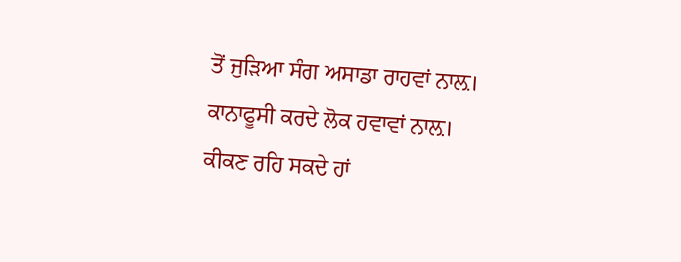ਤੋਂ ਜੁੜਿਆ ਸੰਗ ਅਸਾਡਾ ਰਾਹਵਾਂ ਨਾਲ਼।
ਕਾਨਾਫੂਸੀ ਕਰਦੇ ਲੋਕ ਹਵਾਵਾਂ ਨਾਲ਼।
ਕੀਕਣ ਰਹਿ ਸਕਦੇ ਹਾਂ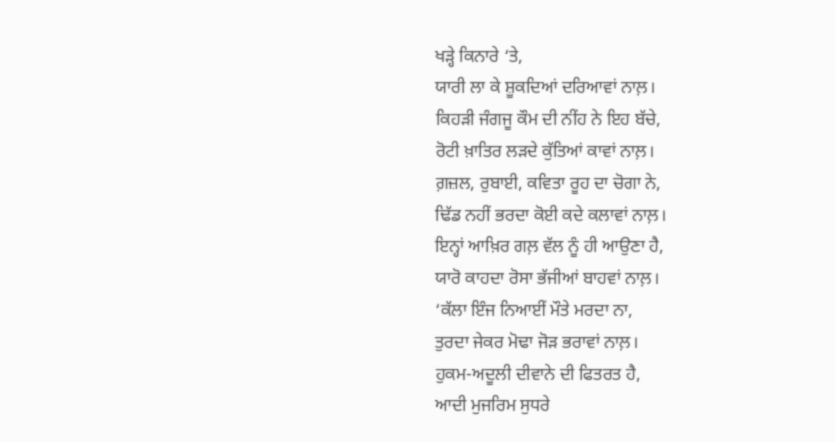ਖੜ੍ਹੇ ਕਿਨਾਰੇ ‘ਤੇ,
ਯਾਰੀ ਲਾ ਕੇ ਸ਼ੂਕਦਿਆਂ ਦਰਿਆਵਾਂ ਨਾਲ਼।
ਕਿਹੜੀ ਜੰਗਜੂ ਕੌਮ ਦੀ ਨੀਂਹ ਨੇ ਇਹ ਬੱਚੇ,
ਰੋਟੀ ਖ਼ਾਤਿਰ ਲੜਦੇ ਕੁੱਤਿਆਂ ਕਾਵਾਂ ਨਾਲ਼।
ਗ਼ਜ਼ਲ, ਰੁਬਾਈ, ਕਵਿਤਾ ਰੂਹ ਦਾ ਚੋਗਾ ਨੇ,
ਢਿੱਡ ਨਹੀਂ ਭਰਦਾ ਕੋਈ ਕਦੇ ਕਲਾਵਾਂ ਨਾਲ਼।
ਇਨ੍ਹਾਂ ਆਖ਼ਿਰ ਗਲ਼ ਵੱਲ ਨੂੰ ਹੀ ਆਉਣਾ ਹੈ,
ਯਾਰੋ ਕਾਹਦਾ ਰੋਸਾ ਭੱਜੀਆਂ ਬਾਹਵਾਂ ਨਾਲ਼।
‘ਕੱਲਾ ਇੰਜ ਨਿਆਈਂ ਮੌਤੇ ਮਰਦਾ ਨਾ,
ਤੁਰਦਾ ਜੇਕਰ ਮੋਢਾ ਜੋੜ ਭਰਾਵਾਂ ਨਾਲ਼।
ਹੁਕਮ-ਅਦੂਲੀ ਦੀਵਾਨੇ ਦੀ ਫਿਤਰਤ ਹੈ,
ਆਦੀ ਮੁਜਰਿਮ ਸੁਧਰੇ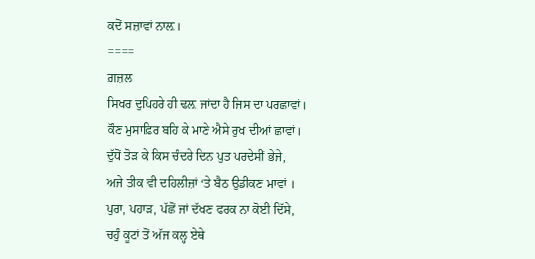ਕਦੋਂ ਸਜ਼ਾਵਾਂ ਨਾਲ਼।
====
ਗ਼ਜ਼ਲ
ਸਿਖਰ ਦੁਪਿਹਰੇ ਹੀ ਢਲ਼ ਜਾਂਦਾ ਹੈ ਜਿਸ ਦਾ ਪਰਛਾਵਾਂ।
ਕੌਣ ਮੁਸਾਫ਼ਿਰ ਬਹਿ ਕੇ ਮਾਣੇ ਐਸੇ ਰੁਖ ਦੀਆਂ ਛਾਵਾਂ।
ਦੁੱਧੋਂ ਤੋੜ ਕੇ ਕਿਸ ਚੰਦਰੇ ਦਿਨ ਪੁਤ ਪਰਦੇਸੀਂ ਭੇਜੇ,
ਅਜੇ ਤੀਕ ਵੀ ਦਹਿਲੀਜ਼ਾਂ ‘ਤੇ ਬੈਠ ਉਡੀਕਣ ਮਾਵਾਂ ।
ਪੁਰਾ, ਪਹਾੜ, ਪੱਛੋਂ ਜਾਂ ਦੱਖਣ ਫਰਕ ਨਾ ਕੋਈ ਦਿੱਸੇ,
ਚਹੁੰ ਕੂਟਾਂ ਤੋਂ ਅੱਜ ਕਲ੍ਹ ਏਥੇ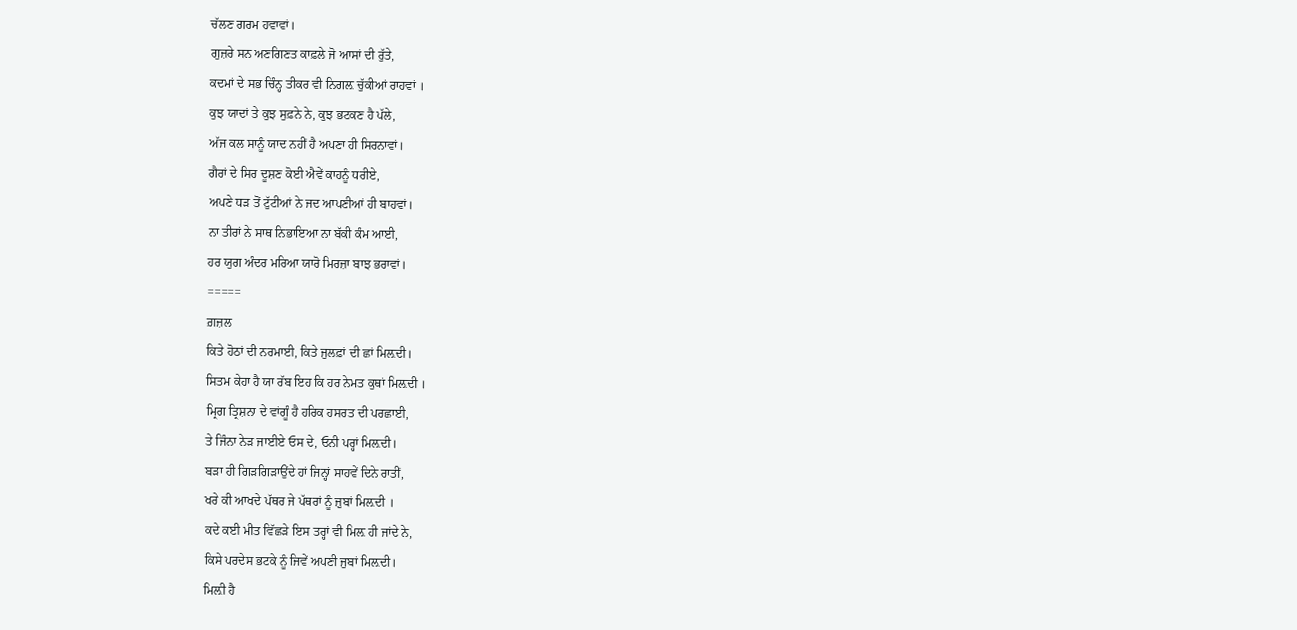ਚੱਲਣ ਗਰਮ ਹਵਾਵਾਂ।
ਗੁਜ਼ਰੇ ਸਨ ਅਣਗਿਣਤ ਕਾਫ਼ਲੇ ਜੋ ਆਸਾਂ ਦੀ ਰੁੱਤੇ,
ਕਦਮਾਂ ਦੇ ਸਭ ਚਿੰਨ੍ਹ ਤੀਕਰ ਵੀ ਨਿਗਲ਼ ਚੁੱਕੀਆਂ ਰਾਹਵਾਂ ।
ਕੁਝ ਯਾਦਾਂ ਤੇ ਕੁਝ ਸੁਫ਼ਨੇ ਨੇ, ਕੁਝ ਭਟਕਣ ਹੈ ਪੱਲੇ,
ਅੱਜ ਕਲ ਸਾਨੂੰ ਯਾਦ ਨਹੀਂ ਹੈ ਅਪਣਾ ਹੀ ਸਿਰਨਾਵਾਂ।
ਗੈਰਾਂ ਦੇ ਸਿਰ ਦੂਸ਼ਣ ਕੋਈ ਐਵੇਂ ਕਾਹਨੂੰ ਧਰੀਏ,
ਅਪਣੇ ਧੜ ਤੋਂ ਟੁੱਟੀਆਂ ਨੇ ਜਦ ਆਪਣੀਆਂ ਹੀ ਬਾਹਵਾਂ।
ਨਾ ਤੀਰਾਂ ਨੇ ਸਾਥ ਨਿਭਾਇਆ ਨਾ ਬੱਕੀ ਕੰਮ ਆਈ,
ਹਰ ਯੁਗ ਅੰਦਰ ਮਰਿਆ ਯਾਰੋ ਮਿਰਜ਼ਾ ਬਾਝ ਭਰਾਵਾਂ।
=====
ਗ਼ਜ਼ਲ
ਕਿਤੇ ਹੋਠਾਂ ਦੀ ਨਰਮਾਈ, ਕਿਤੇ ਜੁਲਫ਼ਾਂ ਦੀ ਛਾਂ ਮਿਲ਼ਦੀ।
ਸਿਤਮ ਕੇਹਾ ਹੈ ਯਾ ਰੱਬ ਇਹ ਕਿ ਹਰ ਨੇਮਤ ਕੁਥਾਂ ਮਿਲ਼ਦੀ ।
ਮ੍ਰਿਗ ਤ੍ਰਿਸ਼ਨਾ ਦੇ ਵਾਂਗੂੰ ਹੈ ਹਰਿਕ ਹਸਰਤ ਦੀ ਪਰਛਾਈ,
ਤੇ ਜਿੰਨਾ ਨੇੜ ਜਾਈਏ ਓਸ ਦੇ, ਓਨੀ ਪਰ੍ਹਾਂ ਮਿਲ਼ਦੀ।
ਬੜਾ ਹੀ ਗਿੜਗਿੜਾਉਂਦੇ ਹਾਂ ਜਿਨ੍ਹਾਂ ਸਾਹਵੇਂ ਦਿਨੇ ਰਾਤੀਂ,
ਖਰੇ ਕੀ ਆਖਦੇ ਪੱਥਰ ਜੇ ਪੱਥਰਾਂ ਨੂੰ ਜ਼ੁਬਾਂ ਮਿਲ਼ਦੀ ।
ਕਦੇ ਕਈ ਮੀਤ ਵਿੱਛੜੇ ਇਸ ਤਰ੍ਹਾਂ ਵੀ ਮਿਲ਼ ਹੀ ਜਾਂਦੇ ਨੇ,
ਕਿਸੇ ਪਰਦੇਸ ਭਟਕੇ ਨੂੰ ਜਿਵੇਂ ਅਪਣੀ ਜੁਬਾਂ ਮਿਲ਼ਦੀ।
ਮਿਲ਼ੀ ਹੈ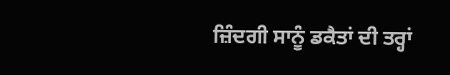ਜ਼ਿੰਦਗੀ ਸਾਨੂੰ ਡਕੈਤਾਂ ਦੀ ਤਰ੍ਹਾਂ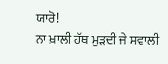ਯਾਰੋ!
ਨਾ ਖ਼ਾਲੀ ਹੱਥ ਮੁੜਦੀ ਜੇ ਸਵਾਲੀ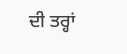ਦੀ ਤਰ੍ਹਾਂ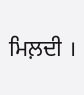ਮਿਲ਼ਦੀ ।